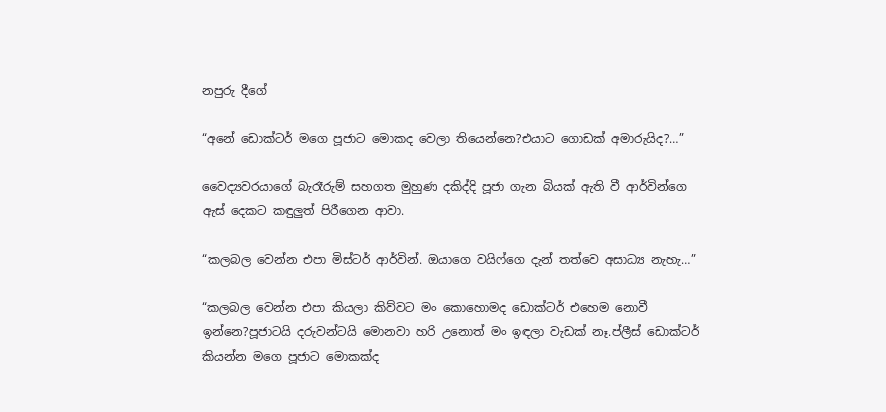නපුරු දීගේ

“අනේ ඩොක්ටර් මගෙ පූජාට මොකද වෙලා තියෙන්නෙ?එයාට ගොඩක් අමාරුයිද?…”

වෛද්‍යවරයාගේ බැරෑරුම් සහගත මුහුණ දකිද්දි පූජා ගැන බියක් ඇති වී ආර්වින්ගෙ ඇස් දෙකට කඳුලුත් පිරීගෙන ආවා.

“කලබල වෙන්න එපා මිස්ටර් ආර්වින්. ඔයාගෙ වයිෆ්ගෙ දැන් තත්වෙ අසාධ්‍ය නැහැ…”

“කලබල වෙන්න එපා කියලා කිව්වට මං කොහොමද ඩොක්ටර් එහෙම නොවී ඉන්නෙ?පූජාටයි දරුවන්ටයි මොනවා හරි උනොත් මං ඉඳලා වැඩක් නෑ.ප්ලීස් ඩොක්ටර් කියන්න මගෙ පූජාට මොකක්ද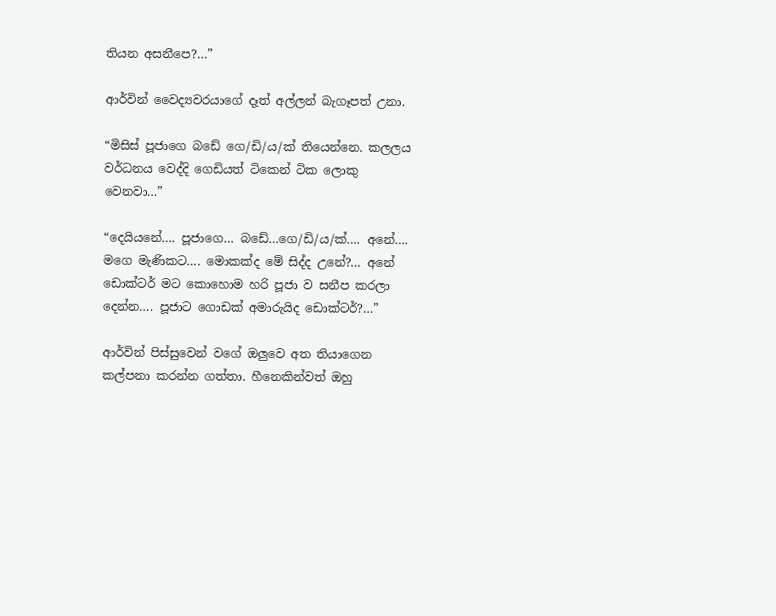තියන අසනීපෙ?…”

ආර්වින් වෛද්‍යවරයාගේ දෑත් අල්ලන් බැගෑපත් උනා.

“මිසිස් පූජාගෙ බඩේ ගෙ/ඩි/ය/ක් තියෙන්නෙ. කලලය වර්ධනය වෙද්දි ගෙඩියත් ටිකෙන් ටික ලොකු වෙනවා…”

“දෙයියනේ…. පූජාගෙ… බඩේ…ගෙ/ඩි/ය/ක්…. අනේ…. මගෙ මැණිකට…. මොකක්ද මේ සිද්ද උනේ?… අනේ ඩොක්ටර් මට කොහොම හරි පූජා ව සනීප කරලා දෙන්න…. පූජාට ගොඩක් අමාරුයිද ඩොක්ටර්?…”

ආර්වින් පිස්සුවෙන් වගේ ඔලුවෙ අත තියාගෙන කල්පනා කරන්න ගත්තා. හීනෙකින්වත් ඔහු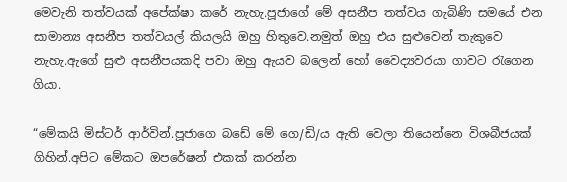මෙවැනි තත්වයක් අපේක්ෂා කරේ නැහැ.පූජාගේ මේ අසනීප තත්වය ගැබිණි සමයේ එන සාමාන්‍ය අසනීප තත්වයල් කියලයි ඔහු හිතුවෙ.නමුත් ඔහු එය සුළුවෙන් තැකුවෙ නැහැ.ඇගේ සුළු අසනීපයකදි පවා ඔහු ඇයව බලෙන් හෝ වෛද්‍යවරයා ගාවට රැගෙන ගියා.

“මේකයි මිස්ටර් ආර්වින්.පූජාගෙ බඩේ මේ ගෙ/ඩි/ය ඇති වෙලා තියෙන්නෙ විශබීජයක් ගිහින්.අපිට මේකට ඔපරේෂන් එකක් කරන්න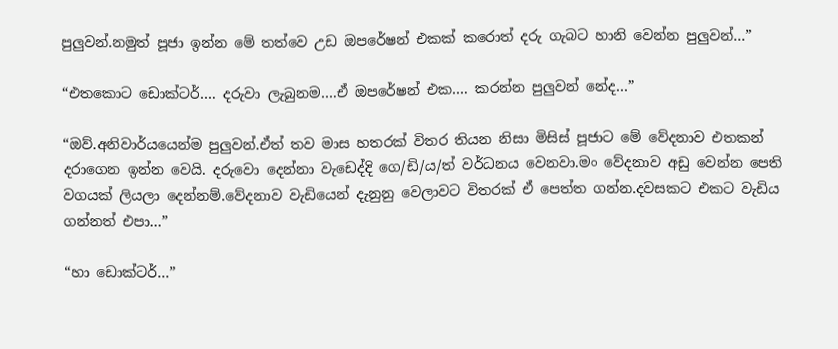පුලුවන්.නමුත් පූජා ඉන්න මේ තත්වෙ උඩ ඔපරේෂන් එකක් කරොත් දරු ගැබට හානි වෙන්න පුලුවන්…”

“එතකොට ඩොක්ටර්…. දරුවා ලැබුනම….ඒ ඔපරේෂන් එක…. කරන්න පුලුවන් නේද…”

“ඔව්.අනිවාර්යයෙන්ම පුලුවන්.ඒත් තව මාස හතරක් විතර තියන නිසා මිසිස් පූජාට මේ වේදනාව එතකන් දරාගෙන ඉන්න වෙයි. දරුවො දෙන්නා වැඩෙද්දි ගෙ/ඩි/ය/ත් වර්ධනය වෙනවා.මං වේදනාව අඩු වෙන්න පෙති වගයක් ලියලා දෙන්නම්.වේදනාව වැඩියෙන් දැනුනු වෙලාවට විතරක් ඒ පෙත්ත ගන්න.දවසකට එකට වැඩිය ගන්නත් එපා…”

“හා ඩොක්ටර්…”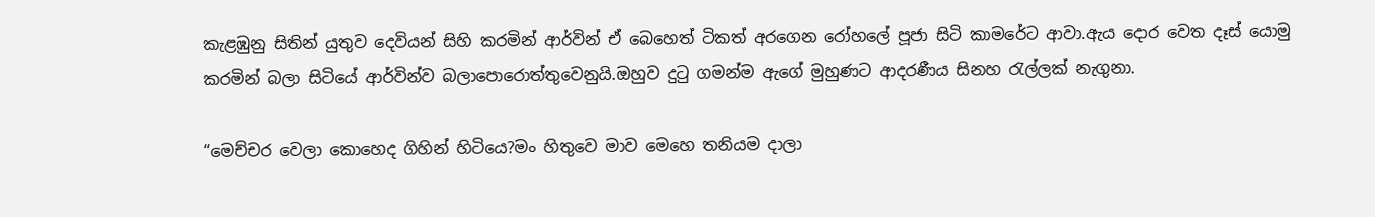කැළඹුනු සිතින් යුතුව දෙවියන් සිහි කරමින් ආර්වින් ඒ බෙහෙත් ටිකත් අරගෙන රෝහලේ පූජා සිටි කාමරේට ආවා.ඇය දොර වෙත දෑස් යොමු කරමින් බලා සිටියේ ආර්වින්ව බලාපොරොත්තුවෙනුයි.ඔහුව දුටු ගමන්ම ඇගේ මුහුණට ආදරණීය සිනහ රැල්ලක් නැගුනා.

“මෙච්චර වෙලා කොහෙද ගිහින් හිටියෙ?මං හිතුවෙ මාව මෙහෙ තනියම දාලා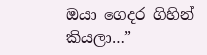ඔයා ගෙදර ගිහින් කියලා…”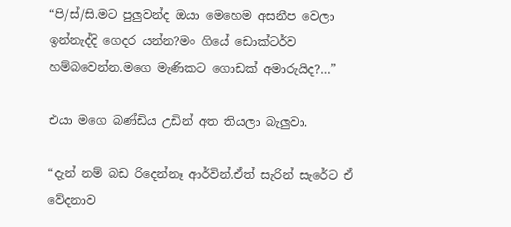“පි/ස්/සි.මට පුලුවන්ද ඔයා මෙහෙම අසනීප වෙලා ඉන්නැද්දි ගෙදර යන්න?මං ගියේ ඩොක්ටර්ව හම්බවෙන්න.මගෙ මැණිකට ගොඩක් අමාරුයිද?…”

එයා මගෙ බණ්ඩිය උඩින් අත තියලා බැලුවා.

“දැන් නම් බඩ රිදෙන්නෑ ආර්වින්.ඒත් සැරින් සැරේට ඒ වේදනාව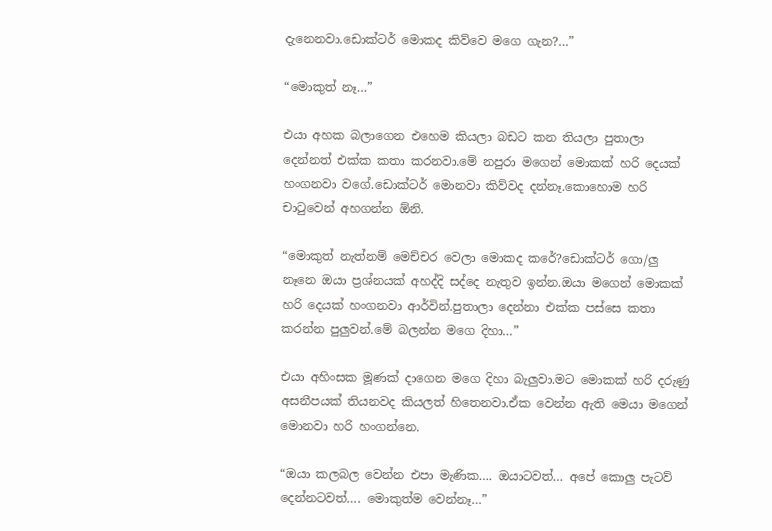දැනෙනවා.ඩොක්ටර් මොකද කිව්වෙ මගෙ ගැන?…”

“මොකුත් නෑ…”

එයා අහක බලාගෙන එහෙම කියලා බඩට කන තියලා පුතාලා දෙන්නත් එක්ක කතා කරනවා.මේ නපුරා මගෙන් මොකක් හරි දෙයක් හංගනවා වගේ.ඩොක්ටර් මොනවා කිව්වද දන්නෑ.කොහොම හරි චාටුවෙන් අහගන්න ඕනි.

“මොකුත් නැත්නම් මෙච්චර වෙලා මොකද කරේ?ඩොක්ටර් ගො/ලු නෑනෙ ඔයා ප්‍රශ්නයක් අහද්දි සද්දෙ නැතුව ඉන්න.ඔයා මගෙන් මොකක් හරි දෙයක් හංගනවා ආර්වින්.පුතාලා දෙන්නා එක්ක පස්සෙ කතා කරන්න පුලුවන්.මේ බලන්න මගෙ දිහා…”

එයා අහිංසක මූණක් දාගෙන මගෙ දිහා බැලුවා.මට මොකක් හරි දරුණු අසනීපයක් තියනවද කියලත් හිතෙනවා.ඒක වෙන්න ඇති මෙයා මගෙන් මොනවා හරි හංගන්නෙ.

“ඔයා කලබල වෙන්න එපා මැණික…. ඔයාටවත්… අපේ කොලු පැටව් දෙන්නටවත්…. මොකුත්ම වෙන්නෑ…”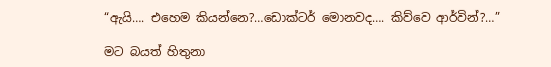“ඇයි…. එහෙම කියන්නෙ?…ඩොක්ටර් මොනවද…. කිව්වෙ ආර්වින්?…”

මට බයත් හිතුනා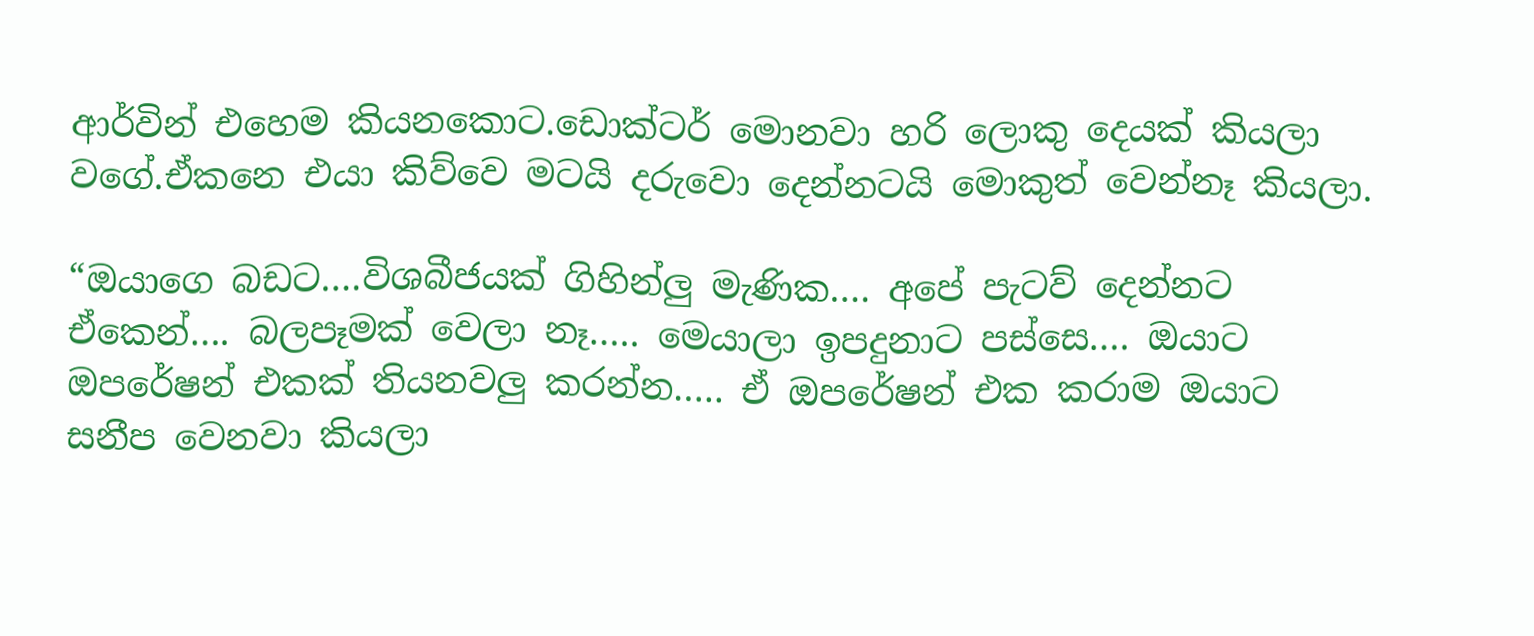ආර්වින් එහෙම කියනකොට.ඩොක්ටර් මොනවා හරි ලොකු දෙයක් කියලා වගේ.ඒකනෙ එයා කිව්වෙ මටයි දරුවො දෙන්නටයි මොකුත් වෙන්නෑ කියලා.

“ඔයාගෙ බඩට….විශබීජයක් ගිහින්ලු මැණික…. අපේ පැටව් දෙන්නට ඒකෙන්…. බලපෑමක් වෙලා නෑ….. මෙයාලා ඉපදුනාට පස්සෙ…. ඔයාට ඔපරේෂන් එකක් තියනවලු කරන්න….. ඒ ඔපරේෂන් එක කරාම ඔයාට සනීප වෙනවා කියලා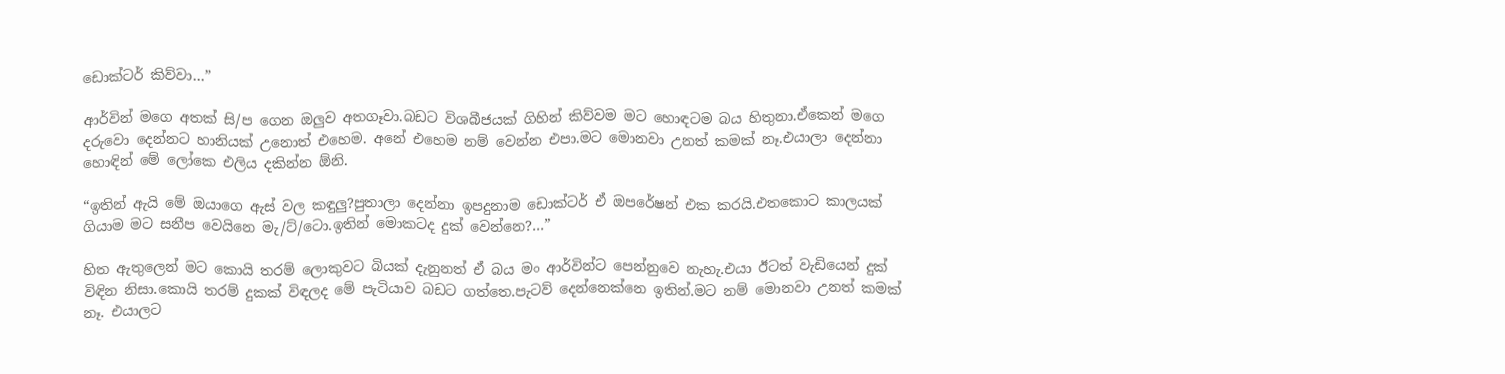ඩොක්ටර් කිව්වා…”

ආර්වින් මගෙ අතක් සි/ප ගෙන ඔලුව අතගෑවා.බඩට විශබීජයක් ගිහින් කිව්වම මට හොඳටම බය හිතුනා.ඒකෙන් මගෙ දරුවො දෙන්නට හානියක් උනොත් එහෙම. අනේ එහෙම නම් වෙන්න එපා.මට මොනවා උනත් කමක් නෑ.එයාලා දෙන්නා හොඳින් මේ ලෝකෙ එලිය දකින්න ඕනි.

“ඉතින් ඇයි මේ ඔයාගෙ ඇස් වල කඳුලු?පුතාලා දෙන්නා ඉපදුනාම ඩොක්ටර් ඒ ඔපරේෂන් එක කරයි.එතකොට කාලයක් ගියාම මට සනීප වෙයිනෙ මැ/ට්/ටො.ඉතින් මොකටද දුක් වෙන්නෙ?…”

හිත ඇතුලෙන් මට කොයි තරම් ලොකුවට බියක් දැනුනත් ඒ බය මං ආර්වින්ට පෙන්නුවෙ නැහැ.එයා ඊටත් වැඩියෙන් දුක් විඳින නිසා.කොයි තරම් දුකක් විඳලද මේ පැටියාව බඩට ගත්තෙ.පැටව් දෙන්නෙක්නෙ ඉතින්.මට නම් මොනවා උනත් කමක් නෑ. එයාලට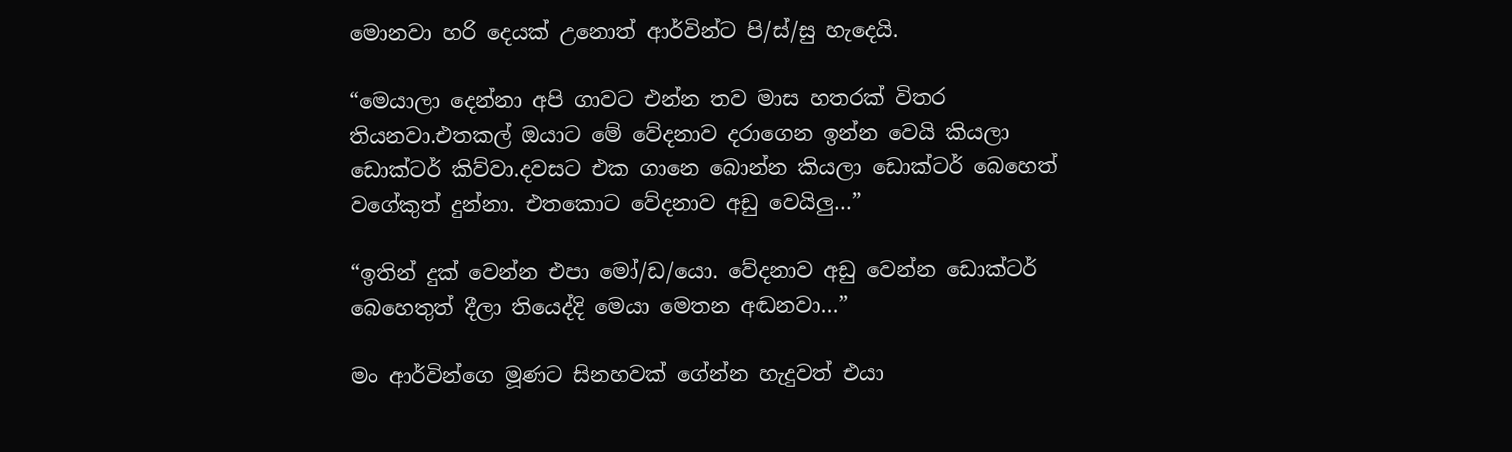මොනවා හරි දෙයක් උනොත් ආර්වින්ට පි/ස්/සු හැදෙයි.

“මෙයාලා දෙන්නා අපි ගාවට එන්න තව මාස හතරක් විතර තියනවා.එතකල් ඔයාට මේ වේදනාව දරාගෙන ඉන්න වෙයි කියලා ඩොක්ටර් කිව්වා.දවසට එක ගානෙ බොන්න කියලා ඩොක්ටර් බෙහෙත් වගේකුත් දුන්නා. එතකොට වේදනාව අඩු වෙයිලු…”

“ඉතින් දුක් වෙන්න එපා මෝ/ඩ/යො. වේදනාව අඩු වෙන්න ඩොක්ටර් බෙහෙතුත් දීලා තියෙද්දි මෙයා මෙතන අඬනවා…”

මං ආර්වින්ගෙ මූණට සිනහවක් ගේන්න හැදුවත් එයා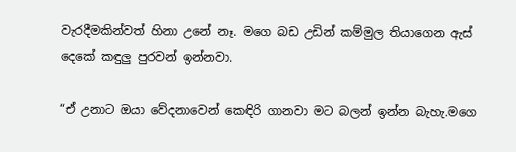වැරදීමකින්වත් හිනා උනේ නෑ. මගෙ බඩ උඩින් කම්මුල තියාගෙන ඇස් දෙකේ කඳුලු පුරවන් ඉන්නවා.

“ඒ උනාට ඔයා වේදනාවෙන් කෙඳිරි ගානවා මට බලන් ඉන්න බැහැ.මගෙ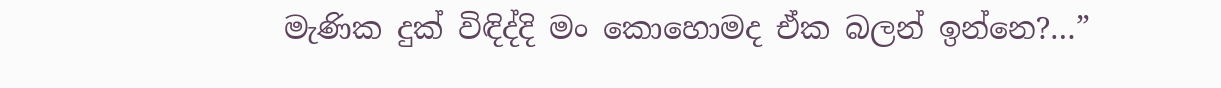මැණික දුක් විඳිද්දි මං කොහොමද ඒක බලන් ඉන්නෙ?…”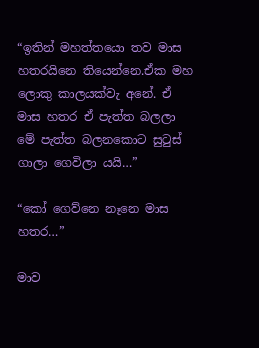“ඉතින් මහත්තයො තව මාස හතරයිනෙ තියෙන්නෙ.ඒක මහ ලොකු කාලයක්වැ අනේ. ඒ මාස හතර ඒ පැත්ත බලලා මේ පැත්ත බලනකොට සුටුස් ගාලා ගෙවිලා යයි…”

“කෝ ගෙව්නෙ නෑනෙ මාස හතර…”

මාව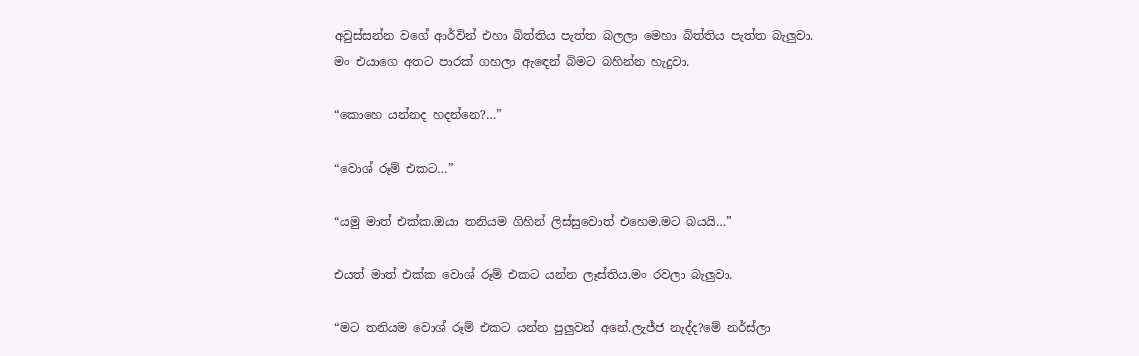අවුස්සන්න වගේ ආර්වින් එහා බිත්තිය පැත්ත බලලා මෙහා බිත්තිය පැත්ත බැලුවා.
මං එයාගෙ අතට පාරක් ගහලා ඇඳෙන් බිමට බහින්න හැදුවා.

“කොහෙ යන්නද හදන්නෙ?…”

“වොශ් රූම් එකට…”

“යමු මාත් එක්ක.ඔයා තනියම ගිහින් ලිස්සුවොත් එහෙම.මට බයයි…”

එයත් මාත් එක්ක වොශ් රූම් එකට යන්න ලෑස්තිය.මං රවලා බැලුවා.

“මට තනියම වොශ් රූම් එකට යන්න පුලුවන් අනේ.ලැජ්ජ නැද්ද?මේ නර්ස්ලා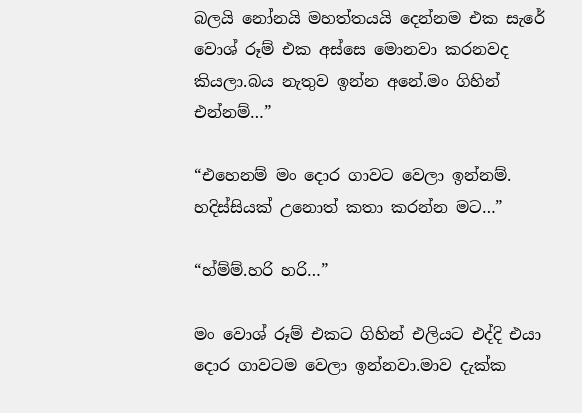බලයි නෝනයි මහත්තයයි දෙන්නම එක සැරේ වොශ් රූම් එක අස්සෙ මොනවා කරනවද කියලා.බය නැතුව ඉන්න අනේ.මං ගිහින් එන්නම්…”

“එහෙනම් මං දොර ගාවට වෙලා ඉන්නම්. හදිස්සියක් උනොත් කතා කරන්න මට…”

“හ්ම්ම්.හරි හරි…”

මං වොශ් රූම් එකට ගිහින් එලියට එද්දි එයා දොර ගාවටම වෙලා ඉන්නවා.මාව දැක්ක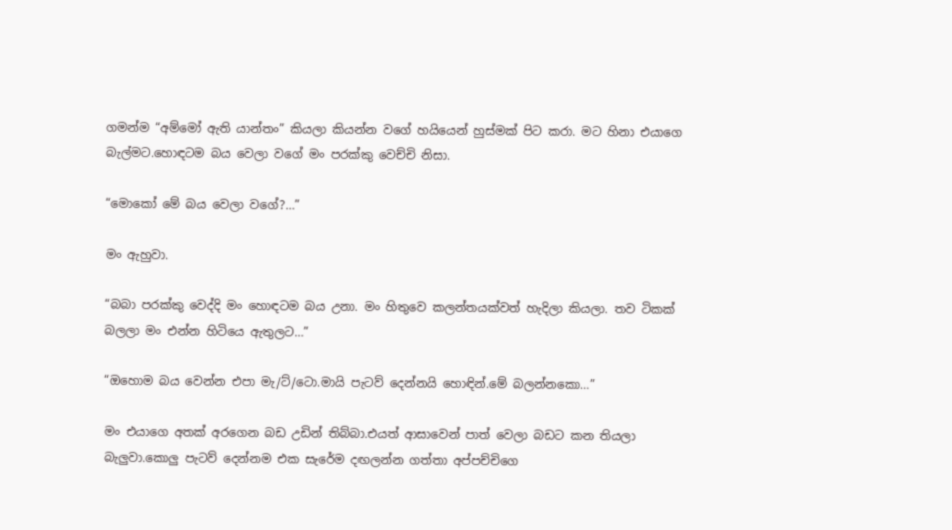ගමන්ම “අම්මෝ ඇති යාන්තං” කියලා කියන්න වගේ හයියෙන් හුස්මක් පිට කරා. මට හිනා එයාගෙ බැල්මට.හොඳටම බය වෙලා වගේ මං පරක්කු වෙච්චි නිසා.

“මොකෝ මේ බය වෙලා වගේ?…”

මං ඇහුවා.

“බබා පරක්කු වෙද්දි මං හොඳටම බය උනා. මං හිතුවෙ කලන්තයක්වත් හැදිලා කියලා. තව ටිකක් බලලා මං එන්න හිටියෙ ඇතුලට…”

“ඔහොම බය වෙන්න එපා මැ/ට්/ටො.මායි පැටව් දෙන්නයි හොඳින්.මේ බලන්නකො…”

මං එයාගෙ අතක් අරගෙන බඩ උඩින් තිබ්බා.එයත් ආසාවෙන් පාත් වෙලා බඩට කන තියලා බැලුවා.කොලු පැටව් දෙන්නම එක සැරේම දඟලන්න ගත්තා අප්පච්චිගෙ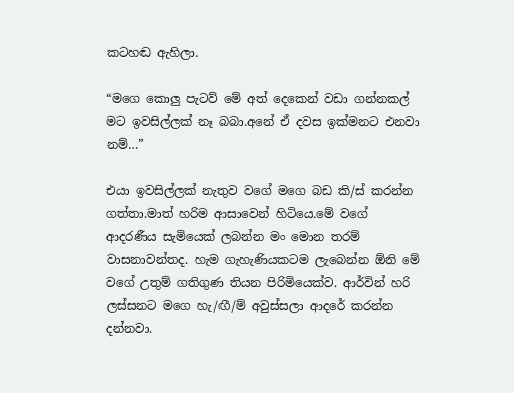කටහඬ ඇහිලා.

“මගෙ කොලු පැටව් මේ අත් දෙකෙන් වඩා ගන්නකල් මට ඉවසිල්ලක් නෑ බබා.අනේ ඒ දවස ඉක්මනට එනවා නම්…”

එයා ඉවසිල්ලක් නැතුව වගේ මගෙ බඩ කි/ස් කරන්න ගත්තා.මාත් හරිම ආසාවෙන් හිටියෙ.මේ වගේ ආදරණීය සැමියෙක් ලබන්න මං මොන තරම් වාසනාවන්තද. හැම ගැහැණියකටම ලැබෙන්න ඕනි මේ වගේ උතුම් ගතිගුණ තියන පිරිමියෙක්ව. ආර්වින් හරි ලස්සනට මගෙ හැ/ඟී/ම් අවුස්සලා ආදරේ කරන්න දන්නවා.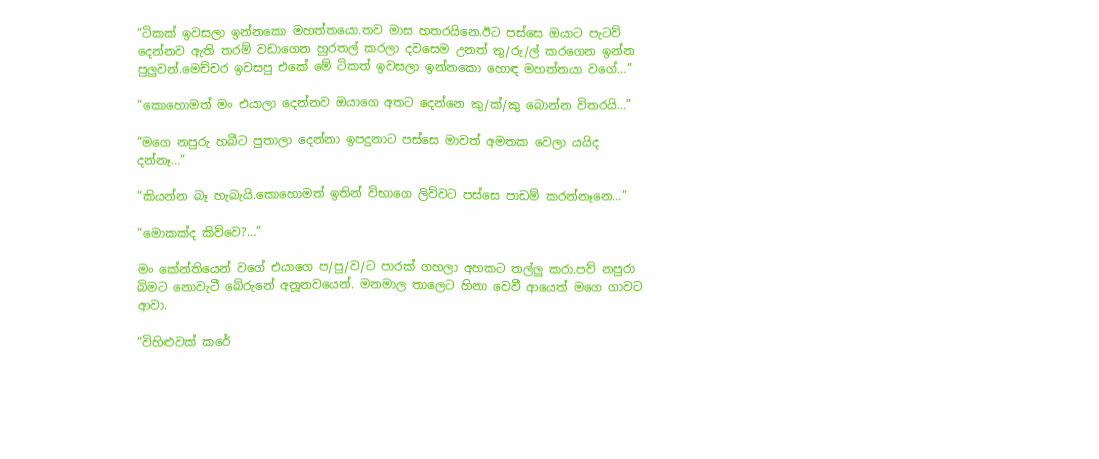“ටිකක් ඉවසලා ඉන්නකො මහත්තයො.තව මාස හතරයිනෙ.ඊට පස්සෙ ඔයාට පැටව් දෙන්නව ඇති තරම් වඩාගෙන හුරතල් කරලා දවසෙම උනත් තු/රු/ල් කරගෙන ඉන්න පුලුවන්.මෙච්චර ඉවසපු එකේ මේ ටිකත් ඉවසලා ඉන්නකො හොඳ මහත්තයා වගේ…”

“කොහොමත් මං එයාලා දෙන්නව ඔයාගෙ අතට දෙන්නෙ කු/ක්/කු බොන්න විතරයි…”

“මගෙ නපුරු හබීට පුතාලා දෙන්නා ඉපදුනාට පස්සෙ මාවත් අමතක වෙලා යයිද දන්නෑ…”

“කියන්න බෑ හැබැයි.කොහොමත් ඉතින් විභාගෙ ලිව්වට පස්සෙ පාඩම් කරන්නෑනෙ…”

“මොකක්ද කිව්වෙ?…”

මං කේන්තියෙන් වගේ එයාගෙ ප/පු/ව/ට පාරක් ගහලා අහකට තල්ලු කරා.පව් නපුරා බිමට නොවැටී බේරුනේ අනූනවයෙන්. මනමාල තාලෙට හිනා වෙවී ආයෙත් මගෙ ගාවට ආවා.

“විහිළුවක් කරේ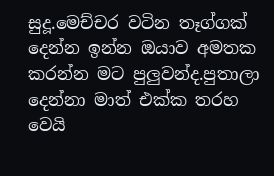සුදූ.මෙච්චර වටින තෑග්ගක් දෙන්න ඉන්න ඔයාව අමතක කරන්න මට පුලුවන්ද.පුතාලා දෙන්නා මාත් එක්ක තරහ වෙයි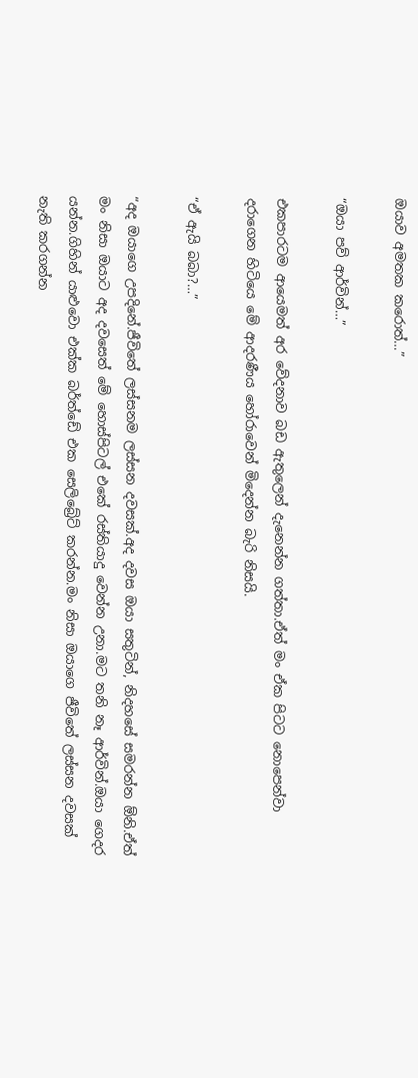ඔයාව අමතක කරොත්…”

“ඔයා පව් ආර්වින්…”

එකපාරටම ආයෙමත් අර වේදනාව බඩ ඇතුලෙන් දැනෙන්න ගත්තා.ඒත් මං ඒක පිටට නොපෙන්වා දරාගෙන හිටියෙ මේ ආදරණීය හෝරාවෙන් මිදෙන්න බැරි නිසයි.

“ඒ ඇයි බබා?…”

“අද ඔයාගෙ උපදිනේ.ජීවිතේ ලස්සනම ලස්සන දවසක්.අද දවස ඔයා සතුටින්, නිදහසේ සමරන්න ඕනි.ඒත් මං නිසා ඔයාට අද දවසෙත් මේ හොස්පිටල් එකේ රස්තියාදු වෙන්න උනා.මට තනි නෑ ආර්වින්.ඔයා ගෙදර යන්න.ගිහින් යාළුවො එක්ක බර්ත්ඩේ එක සෙලිබ්‍රේට් කරන්න.මං නිසා ඔයාගෙ ජීවිතේ ලස්සන දවසක් නැති කරගන්න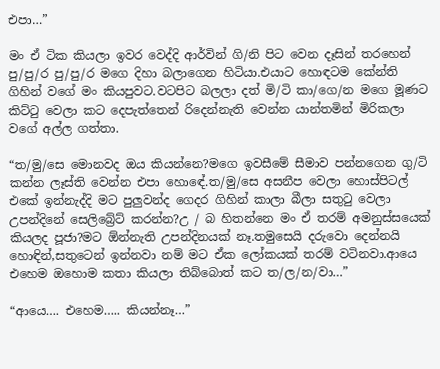එපා…”

මං ඒ ටික කියලා ඉවර වෙද්දි ආර්වින් ගි/නි පිට වෙන දෑසින් තරහෙන් පු/පු/ර පු/පු/ර මගෙ දිහා බලාගෙන හිටියා.එයාට හොඳටම කේන්ති ගිහින් වගේ මං කියපුවට.වටපිට බලලා දත් මි/ටි කා/ගෙ/න මගෙ මූණට කිට්ටු වෙලා කට දෙපැත්තෙන් රිදෙන්නැති වෙන්න යාන්තමින් මිරිකලා වගේ අල්ල ගත්තා.

“ත/මු/සෙ මොනවද ඔය කියන්නෙ?මගෙ ඉවසීමේ සීමාව පන්නගෙන ගු/ටි කන්න ලෑස්ති වෙන්න එපා හොඳේ.ත/මු/සෙ අසනීප වෙලා හොස්පිටල් එකේ ඉන්නැද්දි මට පුලුවන්ද ගෙදර ගිහින් කාලා බීලා සතුටු වෙලා උපන්දිනේ සෙලිබ්‍රේට් කරන්න?උ / බ හිතන්නෙ මං ඒ තරම් අමනුස්සයෙක් කියලද පූජා?මට ඕන්නැති උපන්දිනයක් නෑ.තමුසෙයි දරුවො දෙන්නයි හොඳින්,සතුටෙන් ඉන්නවා නම් මට ඒක ලෝකයක් තරම් වටිනවා.ආයෙ එහෙම ඔහොම කතා කියලා තිබ්බොත් කට ත/ල/න/වා…”

“ආයෙ…. එහෙම….. කියන්නෑ…”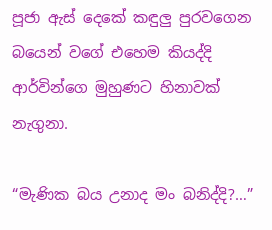පූජා ඇස් දෙකේ කඳුලු පුරවගෙන බයෙන් වගේ එහෙම කියද්දි ආර්වින්ගෙ මුහුණට හිනාවක් නැගුනා.

“මැණික බය උනාද මං බනිද්දි?…”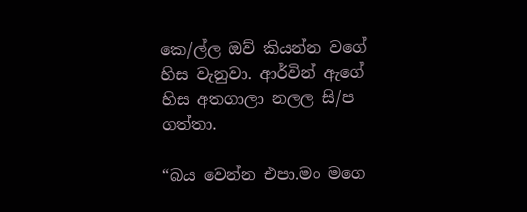කෙ/ල්ල ඔව් කියන්න වගේ හිස වැනුවා. ආර්වින් ඇගේ හිස අතගාලා නලල සි/ප ගත්තා.

“බය වෙන්න එපා.මං මගෙ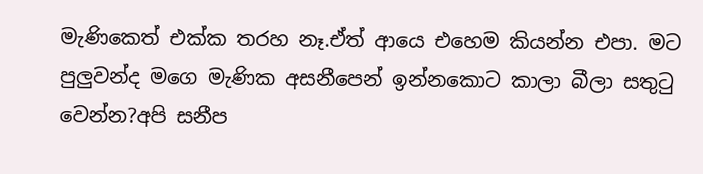මැණිකෙත් එක්ක තරහ නෑ.ඒත් ආයෙ එහෙම කියන්න එපා. මට පුලුවන්ද මගෙ මැණික අසනීපෙන් ඉන්නකොට කාලා බීලා සතුටු වෙන්න?අපි සනීප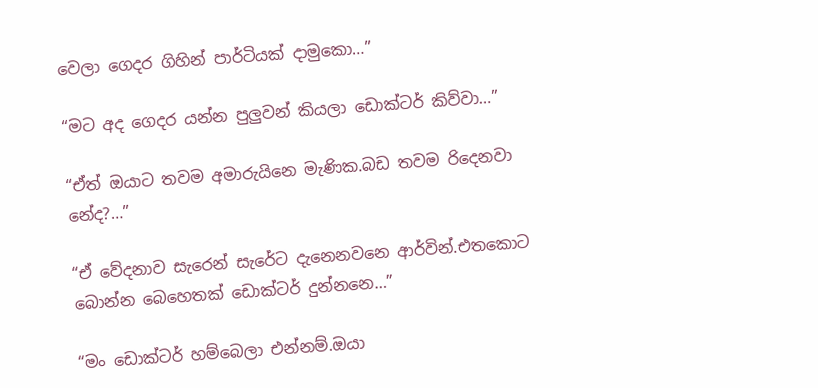වෙලා ගෙදර ගිහින් පාර්ටියක් දාමුකො…”

“මට අද ගෙදර යන්න පුලුවන් කියලා ඩොක්ටර් කිව්වා…”

“ඒත් ඔයාට තවම අමාරුයිනෙ මැණික.බඩ තවම රිදෙනවා නේද?…”

“ඒ වේදනාව සැරෙන් සැරේට දැනෙනවනෙ ආර්වින්.එතකොට බොන්න බෙහෙතක් ඩොක්ටර් දුන්නනෙ…”

“මං ඩොක්ටර් හම්බෙලා එන්නම්.ඔයා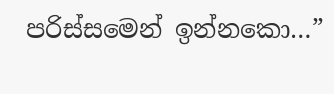පරිස්සමෙන් ඉන්නකො…”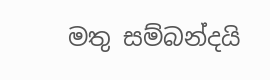මතු සම්බන්දයි